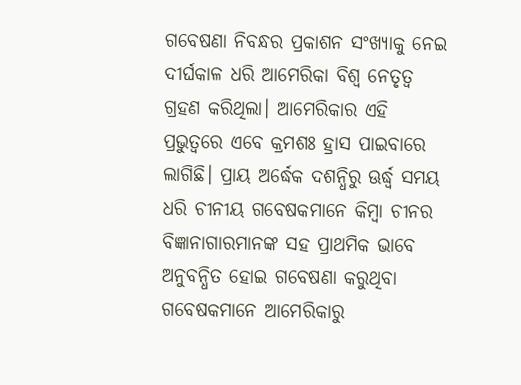ଗବେଷଣା ନିବନ୍ଧର ପ୍ରକାଶନ ସଂଖ୍ୟାକୁ ନେଇ ଦୀର୍ଘକାଳ ଧରି ଆମେରିକା ବିଶ୍ୱ ନେତୃତ୍ୱ ଗ୍ରହଣ କରିଥିଲା। ଆମେରିକାର ଏହି ପ୍ରଭୁତ୍ୱରେ ଏବେ କ୍ରମଶଃ ହ୍ରାସ ପାଇବାରେ ଲାଗିଛି। ପ୍ରାୟ ଅର୍ଦ୍ଧେକ ଦଶନ୍ଧିରୁ ଊର୍ଦ୍ଧ୍ବ ସମୟ ଧରି ଚୀନୀୟ ଗବେଷକମାନେ କିମ୍ବା ଚୀନର ବିଜ୍ଞାନାଗାରମାନଙ୍କ ସହ ପ୍ରାଥମିକ ଭାବେ ଅନୁବନ୍ଧିତ ହୋଇ ଗବେଷଣା କରୁଥିବା ଗବେଷକମାନେ ଆମେରିକାରୁ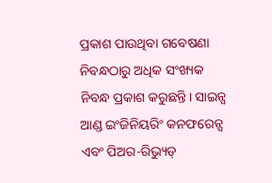ପ୍ରକାଶ ପାଉଥିବା ଗବେଷଣା ନିବନ୍ଧଠାରୁ ଅଧିକ ସଂଖ୍ୟକ ନିବନ୍ଧ ପ୍ରକାଶ କରୁଛନ୍ତି। ସାଇନ୍ସ ଆଣ୍ଡ ଇଂଜିନିୟରିଂ କନଫରେନ୍ସ ଏବଂ ପିଅର-ରିଭ୍ୟୁଡ୍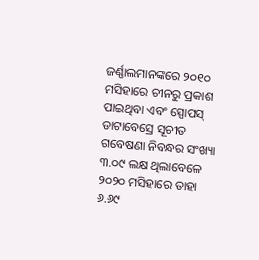ଜର୍ଣ୍ଣାଲମାନଙ୍କରେ ୨୦୧୦ ମସିହାରେ ଚୀନରୁ ପ୍ରକାଶ ପାଇଥିବା ଏବଂ ସ୍ପୋପସ୍ ଡାଟାବେସ୍ରେ ସୂଚୀତ ଗବେଷଣା ନିବନ୍ଧର ସଂଖ୍ୟା ୩.୦୯ ଲକ୍ଷ ଥିଲାବେଳେ ୨୦୨୦ ମସିହାରେ ତାହା ୬.୬୯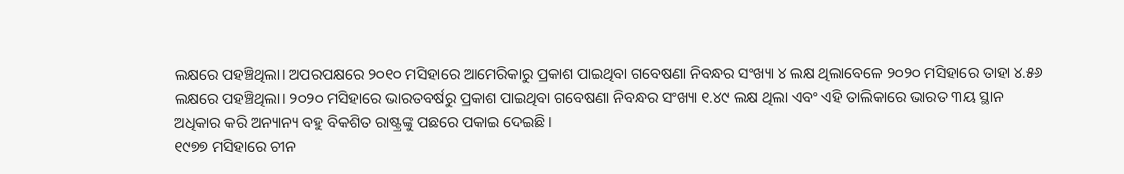ଲକ୍ଷରେ ପହଞ୍ଚିଥିଲା। ଅପରପକ୍ଷରେ ୨୦୧୦ ମସିହାରେ ଆମେରିକାରୁ ପ୍ରକାଶ ପାଇଥିବା ଗବେଷଣା ନିବନ୍ଧର ସଂଖ୍ୟା ୪ ଲକ୍ଷ ଥିଲାବେଳେ ୨୦୨୦ ମସିହାରେ ତାହା ୪.୫୬ ଲକ୍ଷରେ ପହଞ୍ଚିଥିଲା। ୨୦୨୦ ମସିହାରେ ଭାରତବର୍ଷରୁ ପ୍ରକାଶ ପାଇଥିବା ଗବେଷଣା ନିବନ୍ଧର ସଂଖ୍ୟା ୧.୪୯ ଲକ୍ଷ ଥିଲା ଏବଂ ଏହି ତାଲିକାରେ ଭାରତ ୩ୟ ସ୍ଥାନ ଅଧିକାର କରି ଅନ୍ୟାନ୍ୟ ବହୁ ବିକଶିତ ରାଷ୍ଟ୍ରଙ୍କୁ ପଛରେ ପକାଇ ଦେଇଛି।
୧୯୭୭ ମସିହାରେ ଚୀନ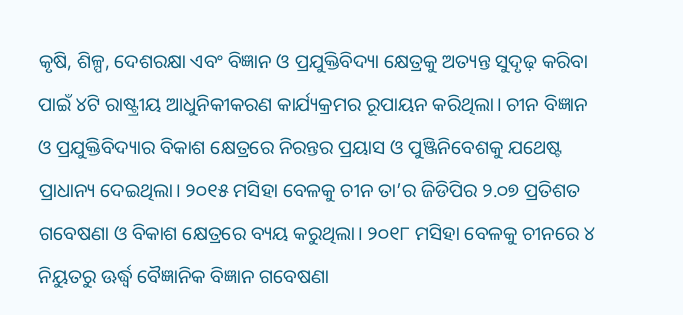କୃଷି, ଶିଳ୍ପ, ଦେଶରକ୍ଷା ଏବଂ ବିଜ୍ଞାନ ଓ ପ୍ରଯୁକ୍ତିବିଦ୍ୟା କ୍ଷେତ୍ରକୁ ଅତ୍ୟନ୍ତ ସୁଦୃଢ଼ କରିବା ପାଇଁ ୪ଟି ରାଷ୍ଟ୍ରୀୟ ଆଧୁନିକୀକରଣ କାର୍ଯ୍ୟକ୍ରମର ରୂପାୟନ କରିଥିଲା। ଚୀନ ବିଜ୍ଞାନ ଓ ପ୍ରଯୁକ୍ତିବିଦ୍ୟାର ବିକାଶ କ୍ଷେତ୍ରରେ ନିରନ୍ତର ପ୍ରୟାସ ଓ ପୁଞ୍ଜିନିବେଶକୁ ଯଥେଷ୍ଟ ପ୍ରାଧାନ୍ୟ ଦେଇଥିଲା। ୨୦୧୫ ମସିହା ବେଳକୁ ଚୀନ ତା’ର ଜିଡିପିର ୨.୦୭ ପ୍ରତିଶତ ଗବେଷଣା ଓ ବିକାଶ କ୍ଷେତ୍ରରେ ବ୍ୟୟ କରୁଥିଲା। ୨୦୧୮ ମସିହା ବେଳକୁ ଚୀନରେ ୪ ନିୟୁତରୁ ଊର୍ଦ୍ଧ୍ବ ବୈଜ୍ଞାନିକ ବିଜ୍ଞାନ ଗବେଷଣା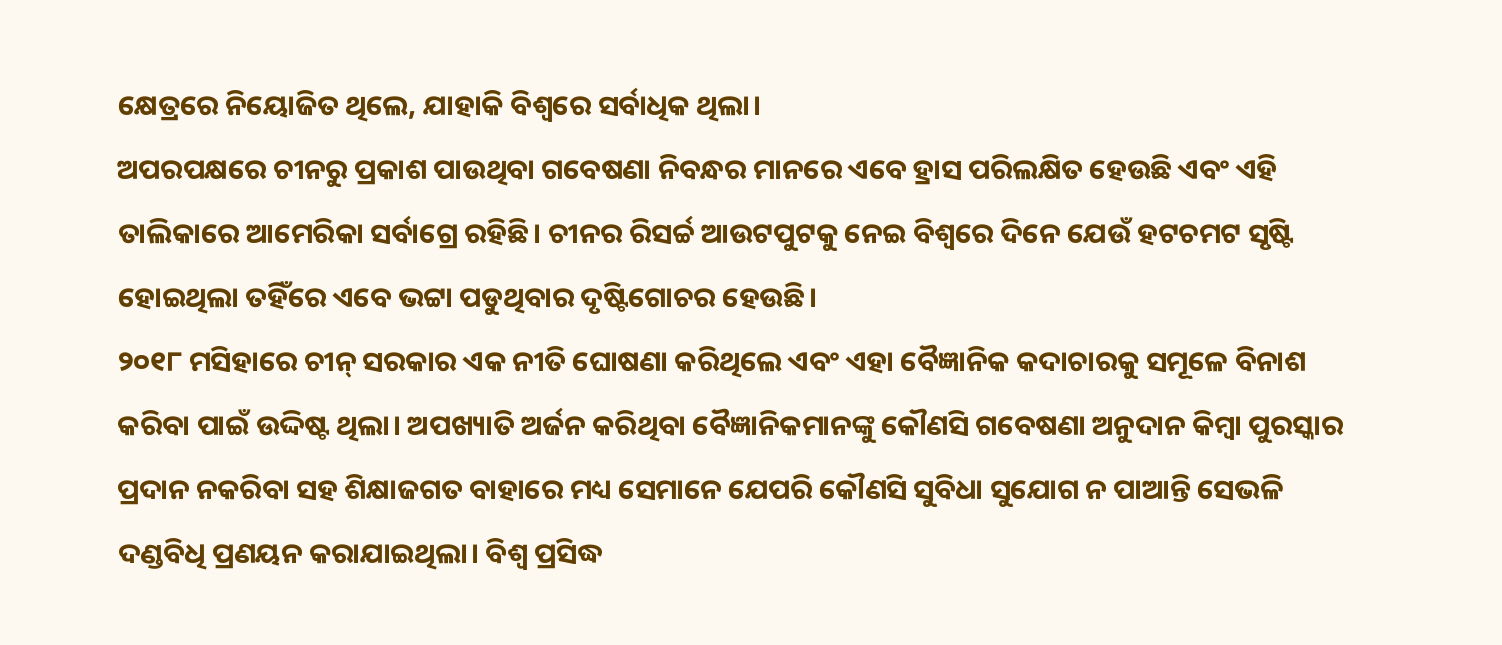କ୍ଷେତ୍ରରେ ନିୟୋଜିତ ଥିଲେ, ଯାହାକି ବିଶ୍ୱରେ ସର୍ବାଧିକ ଥିଲା।
ଅପରପକ୍ଷରେ ଚୀନରୁ ପ୍ରକାଶ ପାଉଥିବା ଗବେଷଣା ନିବନ୍ଧର ମାନରେ ଏବେ ହ୍ରାସ ପରିଲକ୍ଷିତ ହେଉଛି ଏବଂ ଏହି ତାଲିକାରେ ଆମେରିକା ସର୍ବାଗ୍ରେ ରହିଛି। ଚୀନର ରିସର୍ଚ୍ଚ ଆଉଟପୁଟକୁ ନେଇ ବିଶ୍ୱରେ ଦିନେ ଯେଉଁ ହଟଚମଟ ସୃଷ୍ଟି ହୋଇଥିଲା ତହିଁରେ ଏବେ ଭଟ୍ଟା ପଡୁଥିବାର ଦୃଷ୍ଟିଗୋଚର ହେଉଛି।
୨୦୧୮ ମସିହାରେ ଚୀନ୍ ସରକାର ଏକ ନୀତି ଘୋଷଣା କରିଥିଲେ ଏବଂ ଏହା ବୈଜ୍ଞାନିକ କଦାଚାରକୁ ସମୂଳେ ବିନାଶ କରିବା ପାଇଁ ଉଦ୍ଦିଷ୍ଟ ଥିଲା। ଅପଖ୍ୟାତି ଅର୍ଜନ କରିଥିବା ବୈଜ୍ଞାନିକମାନଙ୍କୁ କୌଣସି ଗବେଷଣା ଅନୁଦାନ କିମ୍ବା ପୁରସ୍କାର ପ୍ରଦାନ ନକରିବା ସହ ଶିକ୍ଷାଜଗତ ବାହାରେ ମଧ୍ୟ ସେମାନେ ଯେପରି କୌଣସି ସୁବିଧା ସୁଯୋଗ ନ ପାଆନ୍ତି ସେଭଳି ଦଣ୍ଡବିଧି ପ୍ରଣୟନ କରାଯାଇଥିଲା। ବିଶ୍ୱ ପ୍ରସିଦ୍ଧ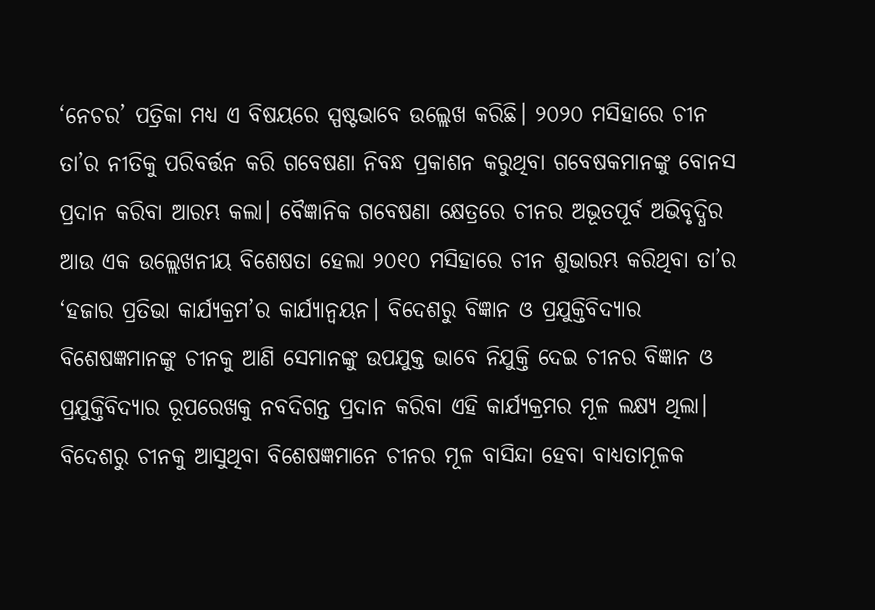‘ନେଚର’ ପତ୍ରିକା ମଧ୍ୟ ଏ ବିଷୟରେ ସ୍ପଷ୍ଟଭାବେ ଉଲ୍ଲେଖ କରିଛି। ୨୦୨୦ ମସିହାରେ ଚୀନ ତା’ର ନୀତିକୁ ପରିବର୍ତ୍ତନ କରି ଗବେଷଣା ନିବନ୍ଧ ପ୍ରକାଶନ କରୁଥିବା ଗବେଷକମାନଙ୍କୁ ବୋନସ ପ୍ରଦାନ କରିବା ଆରମ୍ଭ କଲା। ବୈଜ୍ଞାନିକ ଗବେଷଣା କ୍ଷେତ୍ରରେ ଚୀନର ଅଭୂତପୂର୍ବ ଅଭିବୃଦ୍ଧିର ଆଉ ଏକ ଉଲ୍ଲେଖନୀୟ ବିଶେଷତା ହେଲା ୨୦୧୦ ମସିହାରେ ଚୀନ ଶୁଭାରମ୍ଭ କରିଥିବା ତା’ର ‘ହଜାର ପ୍ରତିଭା କାର୍ଯ୍ୟକ୍ରମ’ର କାର୍ଯ୍ୟାନ୍ୱୟନ। ବିଦେଶରୁ ବିଜ୍ଞାନ ଓ ପ୍ରଯୁକ୍ତିବିଦ୍ୟାର ବିଶେଷଜ୍ଞମାନଙ୍କୁ ଚୀନକୁ ଆଣି ସେମାନଙ୍କୁ ଉପଯୁକ୍ତ ଭାବେ ନିଯୁକ୍ତି ଦେଇ ଚୀନର ବିଜ୍ଞାନ ଓ ପ୍ରଯୁକ୍ତିବିଦ୍ୟାର ରୂପରେଖକୁ ନବଦିଗନ୍ତ ପ୍ରଦାନ କରିବା ଏହି କାର୍ଯ୍ୟକ୍ରମର ମୂଳ ଲକ୍ଷ୍ୟ ଥିଲା। ବିଦେଶରୁ ଚୀନକୁ ଆସୁଥିବା ବିଶେଷଜ୍ଞମାନେ ଚୀନର ମୂଳ ବାସିନ୍ଦା ହେବା ବାଧ୍ୟତାମୂଳକ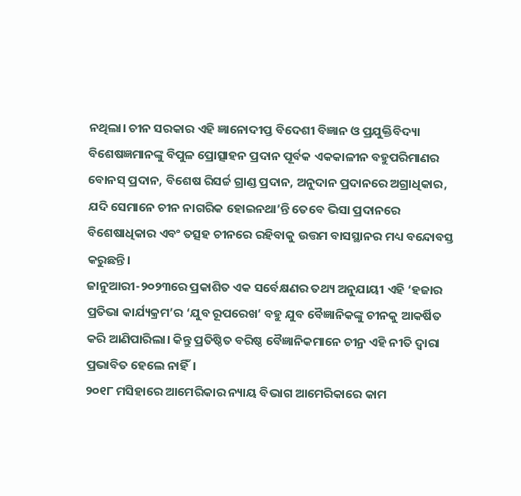ନଥିଲା। ଚୀନ ସରକାର ଏହି ଜ୍ଞାନୋଦୀପ୍ତ ବିଦେଶୀ ବିଜ୍ଞାନ ଓ ପ୍ରଯୁକ୍ତିବିଦ୍ୟା ବିଶେଷଜ୍ଞମାନଙ୍କୁ ବିପୁଳ ପ୍ରୋତ୍ସାହନ ପ୍ରଦାନ ପୂର୍ବକ ଏକକାଳୀନ ବହୁପରିମାଣର ବୋନସ୍ ପ୍ରଦାନ, ବିଶେଷ ରିସର୍ଚ୍ଚ ଗ୍ରାଣ୍ଡ ପ୍ରଦାନ, ଅନୁଦାନ ପ୍ରଦାନରେ ଅଗ୍ରାଧିକାର, ଯଦି ସେମାନେ ଚୀନ ନାଗରିକ ହୋଇନଥା’ନ୍ତି ତେବେ ଭିସା ପ୍ରଦାନରେ ବିଶେଷାଧିକାର ଏବଂ ତତ୍ସହ ଚୀନରେ ରହିବାକୁ ଉତ୍ତମ ବାସସ୍ଥାନର ମଧ୍ୟ ବନ୍ଦୋବସ୍ତ କରୁଛନ୍ତି।
ଜାନୁଆରୀ-୨୦୨୩ରେ ପ୍ରକାଶିତ ଏକ ସର୍ବେକ୍ଷଣର ତଥ୍ୟ ଅନୁଯାୟୀ ଏହି ‘ହଜାର ପ୍ରତିଭା କାର୍ଯ୍ୟକ୍ରମ’ର ‘ଯୁବ ରୂପରେଖ’ ବହୁ ଯୁବ ବୈଜ୍ଞାନିକଙ୍କୁ ଚୀନକୁ ଆକର୍ଷିତ କରି ଆଣିପାରିଲା। କିନ୍ତୁ ପ୍ରତିଷ୍ଠିତ ବରିଷ୍ଠ ବୈଜ୍ଞାନିକମାନେ ଚୀନ୍ର ଏହି ନୀତି ଦ୍ୱାରା ପ୍ରଭାବିତ ହେଲେ ନାହିଁ।
୨୦୧୮ ମସିହାରେ ଆମେରିକାର ନ୍ୟାୟ ବିଭାଗ ଆମେରିକାରେ କାମ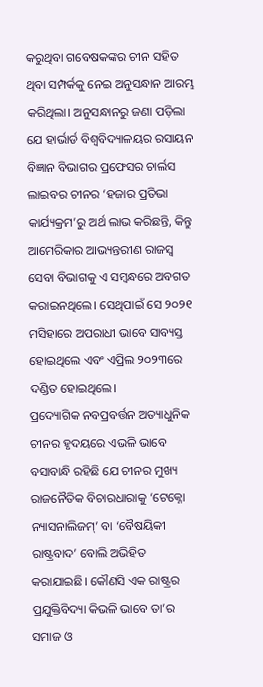କରୁଥିବା ଗବେଷକଙ୍କର ଚୀନ ସହିତ ଥିବା ସମ୍ପର୍କକୁ ନେଇ ଅନୁସନ୍ଧାନ ଆରମ୍ଭ କରିଥିଲା। ଅନୁସନ୍ଧାନରୁ ଜଣା ପଡ଼ିଲା ଯେ ହାର୍ଭାର୍ଡ ବିଶ୍ୱବିଦ୍ୟାଳୟର ରସାୟନ ବିଜ୍ଞାନ ବିଭାଗର ପ୍ରଫେସର ଚାର୍ଲସ ଲାଇବର ଚୀନର ‘ହଜାର ପ୍ରତିଭା କାର୍ଯ୍ୟକ୍ରମ’ରୁ ଅର୍ଥ ଲାଭ କରିଛନ୍ତି, କିନ୍ତୁ ଆମେରିକାର ଆଭ୍ୟନ୍ତରୀଣ ରାଜସ୍ୱ ସେବା ବିଭାଗକୁ ଏ ସମ୍ବନ୍ଧରେ ଅବଗତ କରାଇନଥିଲେ। ସେଥିପାଇଁ ସେ ୨୦୨୧ ମସିହାରେ ଅପରାଧୀ ଭାବେ ସାବ୍ୟସ୍ତ ହୋଇଥିଲେ ଏବଂ ଏପ୍ରିଲ ୨୦୨୩ରେ ଦଣ୍ଡିତ ହୋଇଥିଲେ।
ପ୍ରଦ୍ୟୋଗିକ ନବପ୍ରବର୍ତ୍ତନ ଅତ୍ୟାଧୁନିକ ଚୀନର ହୃଦୟରେ ଏଭଳି ଭାବେ ବସାବାନ୍ଧି ରହିଛି ଯେ ଚୀନର ମୁଖ୍ୟ ରାଜନୈତିକ ବିଚାରଧାରାକୁ ‘ଟେକ୍ନୋ ନ୍ୟାସନାଲିଜମ୍’ ବା ‘ବୈଷୟିକୀ ରାଷ୍ଟ୍ରବାଦ’ ବୋଲି ଅଭିହିତ କରାଯାଇଛି। କୌଣସି ଏକ ରାଷ୍ଟ୍ରର ପ୍ରଯୁକ୍ତିବିଦ୍ୟା କିଭଳି ଭାବେ ତା’ର ସମାଜ ଓ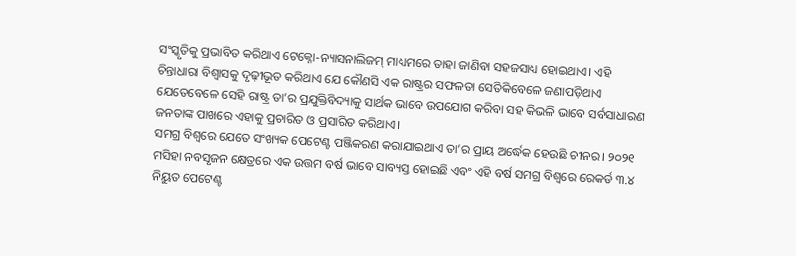ସଂସ୍କୃତିକୁ ପ୍ରଭାବିତ କରିଥାଏ ଟେକ୍ନୋ-ନ୍ୟାସନାଲିଜମ୍ ମାଧ୍ୟମରେ ତାହା ଜାଣିବା ସହଜସାଧ୍ୟ ହୋଇଥାଏ। ଏହି ଚିନ୍ତାଧାରା ବିଶ୍ୱାସକୁ ଦୃଢ଼ୀଭୂତ କରିଥାଏ ଯେ କୌଣସି ଏକ ରାଷ୍ଟ୍ରର ସଫଳତା ସେତିକିବେଳେ ଜଣାପଡ଼ିଥାଏ ଯେତେବେଳେ ସେହି ରାଷ୍ଟ୍ର ତା’ର ପ୍ରଯୁକ୍ତିବିଦ୍ୟାକୁ ସାର୍ଥକ ଭାବେ ଉପଯୋଗ କରିବା ସହ କିଭଳି ଭାବେ ସର୍ବସାଧାରଣ ଜନତାଙ୍କ ପାଖରେ ଏହାକୁ ପ୍ରଚାରିତ ଓ ପ୍ରସାରିତ କରିଥାଏ।
ସମଗ୍ର ବିଶ୍ୱରେ ଯେତେ ସଂଖ୍ୟକ ପେଟେଣ୍ଟ ପଞ୍ଜିକରଣ କରାଯାଇଥାଏ ତା’ର ପ୍ରାୟ ଅର୍ଦ୍ଧେକ ହେଉଛି ଚୀନର। ୨୦୨୧ ମସିହା ନବସୃଜନ କ୍ଷେତ୍ରରେ ଏକ ଉତ୍ତମ ବର୍ଷ ଭାବେ ସାବ୍ୟସ୍ତ ହୋଇଛି ଏବଂ ଏହି ବର୍ଷ ସମଗ୍ର ବିଶ୍ୱରେ ରେକର୍ଡ ୩.୪ ନିୟୁତ ପେଟେଣ୍ଟ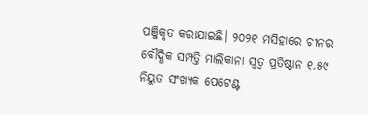ପଞ୍ଜିକୃତ କରାଯାଇଛି। ୨୦୨୧ ମସିହାରେ ଚୀନର ବୌଦ୍ଧିକ ସମ୍ପତ୍ତି ମାଲିକାନା ସ୍ୱତ୍ୱ ପ୍ରତିଷ୍ଠାନ ୧.୫୯ ନିୟୁତ ସଂଖ୍ୟକ ପେଟେଣ୍ଟ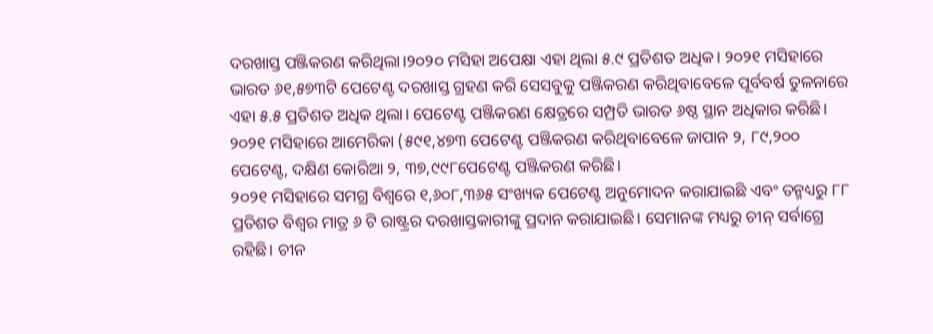ଦରଖାସ୍ତ ପଞ୍ଜିକରଣ କରିଥିଲା।୨୦୨୦ ମସିହା ଅପେକ୍ଷା ଏହା ଥିଲା ୫.୯ ପ୍ରତିଶତ ଅଧିକ। ୨୦୨୧ ମସିହାରେ ଭାରତ ୬୧,୫୭୩ଟି ପେଟେଣ୍ଟ ଦରଖାସ୍ତ ଗ୍ରହଣ କରି ସେସବୁକୁ ପଞ୍ଜିକରଣ କରିଥିବାବେଳେ ପୂର୍ବବର୍ଷ ତୁଳନାରେ ଏହା ୫.୫ ପ୍ରତିଶତ ଅଧିକ ଥିଲା। ପେଟେଣ୍ଟ ପଞ୍ଜିକରଣ କ୍ଷେତ୍ରରେ ସମ୍ପ୍ରତି ଭାରତ ୬ଷ୍ଠ ସ୍ଥାନ ଅଧିକାର କରିଛି। ୨୦୨୧ ମସିହାରେ ଆମେରିକା (୫୯୧,୪୭୩ ପେଟେଣ୍ଟ ପଞ୍ଜିକରଣ କରିଥିବାବେଳେ ଜାପାନ ୨, ୮୯,୨୦୦ ପେଟେଣ୍ଟ, ଦକ୍ଷିଣ କୋରିଆ ୨, ୩୭,୯୯୮ପେଟେଣ୍ଟ ପଞ୍ଜିକରଣ କରିଛି।
୨୦୨୧ ମସିହାରେ ସମଗ୍ର ବିଶ୍ୱରେ ୧,୬୦୮,୩୬୫ ସଂଖ୍ୟକ ପେଟେଣ୍ଟ ଅନୁମୋଦନ କରାଯାଇଛି ଏବଂ ତନ୍ମଧ୍ୟରୁ ୮୮ ପ୍ରତିଶତ ବିଶ୍ୱର ମାତ୍ର ୬ ଟି ରାଷ୍ଟ୍ରର ଦରଖାସ୍ତକାରୀଙ୍କୁ ପ୍ରଦାନ କରାଯାଇଛି। ସେମାନଙ୍କ ମଧ୍ୟରୁ ଚୀନ୍ ସର୍ବାଗ୍ରେ ରହିଛି। ଚୀନ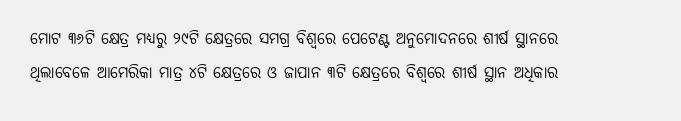ମୋଟ ୩୬ଟି କ୍ଷେତ୍ର ମଧ୍ୟରୁ ୨୯ଟି କ୍ଷେତ୍ରରେ ସମଗ୍ର ବିଶ୍ୱରେ ପେଟେଣ୍ଟ ଅନୁମୋଦନରେ ଶୀର୍ଷ ସ୍ଥାନରେ ଥିଲାବେଳେ ଆମେରିକା ମାତ୍ର ୪ଟି କ୍ଷେତ୍ରରେ ଓ ଜାପାନ ୩ଟି କ୍ଷେତ୍ରରେ ବିଶ୍ୱରେ ଶୀର୍ଷ ସ୍ଥାନ ଅଧିକାର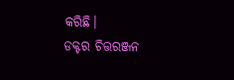କରିଛି।
ଡକ୍ଟର ଚିତ୍ତରଞ୍ଜନ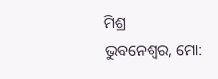ମିଶ୍ର
ଭୁବନେଶ୍ୱର, ମୋ: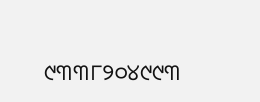୯୩୩୮୨୦୪୯୯୩